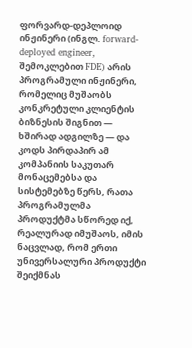ფორვარდ-დეპლოიდ ინჟინერი (ინგლ. forward-deployed engineer, შემოკლებით FDE) არის პროგრამული ინჟინერი, რომელიც მუშაობს კონკრეტული კლიენტის ბიზნესის შიგნით — ხშირად ადგილზე — და კოდს პირდაპირ ამ კომპანიის საკუთარ მონაცემებსა და სისტემებზე წერს, რათა პროგრამულმა პროდუქტმა სწორედ იქ, რეალურად იმუშაოს, იმის ნაცვლად, რომ ერთი უნივერსალური პროდუქტი შეიქმნას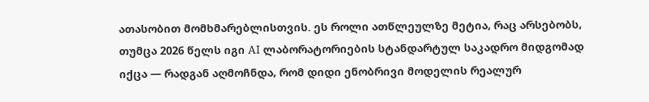ათასობით მომხმარებლისთვის. ეს როლი ათწლეულზე მეტია, რაც არსებობს, თუმცა 2026 წელს იგი AI ლაბორატორიების სტანდარტულ საკადრო მიდგომად იქცა — რადგან აღმოჩნდა, რომ დიდი ენობრივი მოდელის რეალურ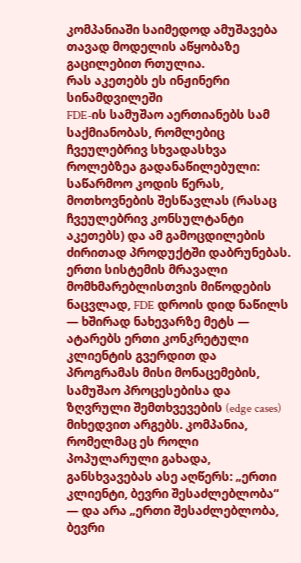კომპანიაში საიმედოდ ამუშავება თავად მოდელის აწყობაზე გაცილებით რთულია.
რას აკეთებს ეს ინჟინერი სინამდვილეში
FDE-ის სამუშაო აერთიანებს სამ საქმიანობას, რომლებიც ჩვეულებრივ სხვადასხვა როლებზეა გადანაწილებული: საწარმოო კოდის წერას, მოთხოვნების შესწავლას (რასაც ჩვეულებრივ კონსულტანტი აკეთებს) და ამ გამოცდილების ძირითად პროდუქტში დაბრუნებას. ერთი სისტემის მრავალი მომხმარებლისთვის მიწოდების ნაცვლად, FDE დროის დიდ ნაწილს — ხშირად ნახევარზე მეტს — ატარებს ერთი კონკრეტული კლიენტის გვერდით და პროგრამას მისი მონაცემების, სამუშაო პროცესებისა და ზღვრული შემთხვევების (edge cases) მიხედვით არგებს. კომპანია, რომელმაც ეს როლი პოპულარული გახადა, განსხვავებას ასე აღწერს: „ერთი კლიენტი, ბევრი შესაძლებლობა“ — და არა „ერთი შესაძლებლობა, ბევრი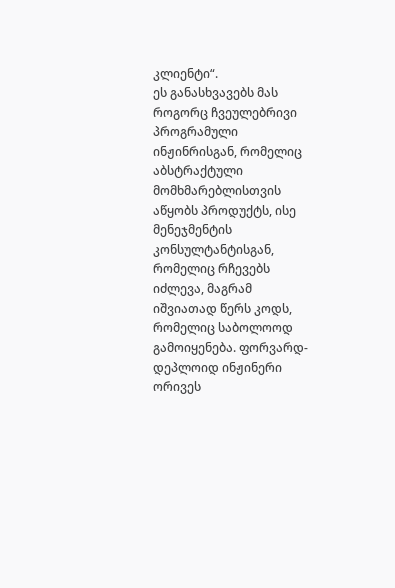კლიენტი“.
ეს განასხვავებს მას როგორც ჩვეულებრივი პროგრამული ინჟინრისგან, რომელიც აბსტრაქტული მომხმარებლისთვის აწყობს პროდუქტს, ისე მენეჯმენტის კონსულტანტისგან, რომელიც რჩევებს იძლევა, მაგრამ იშვიათად წერს კოდს, რომელიც საბოლოოდ გამოიყენება. ფორვარდ-დეპლოიდ ინჟინერი ორივეს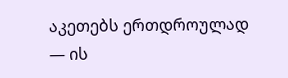აკეთებს ერთდროულად — ის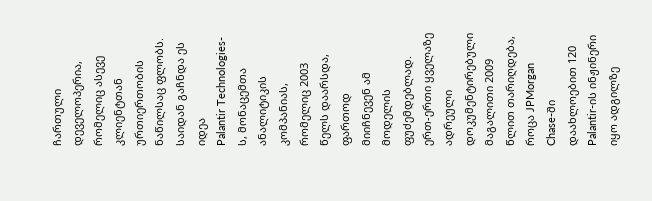ჩართული დეველოპერია, რომელიც ასევე კლიენტთან ურთიერთობის ნაწილსაც ფლობს.
საიდან გაჩნდა ეს იდეა
Palantir Technologies-ს, მონაცემთა ანალიტიკის კომპანიას, რომელიც 2003 წელს დაარსდა, ფართოდ მიიჩნევენ ამ მოდელის ფუძემდებლად. ერთ-ერთი ყველაზე ადრეული დოკუმენტირებული მაგალითი 2009 წლით თარიღდება, როცა JPMorgan Chase-ში დაახლოებით 120 Palantir-ის ინჟინერი იყო ადგილზე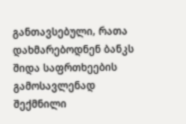განთავსებული, რათა დახმარებოდნენ ბანკს შიდა საფრთხეების გამოსავლენად შექმნილი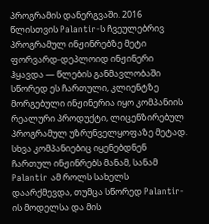პროგრამის დანერგვაში. 2016 წლისთვის Palantir-ს ჩვეულებრივ პროგრამულ ინჟინრებზე მეტი ფორვარდ-დეპლოიდ ინჟინერი ჰყავდა — წლების განმავლობაში სწორედ ეს ჩართული, კლიენტზე მორგებული ინჟინერია იყო კომპანიის რეალური პროდუქტი, ლიცენზირებულ პროგრამულ უზრუნველყოფაზე მეტად. სხვა კომპანიებიც იყენებდნენ ჩართულ ინჟინრებს მანამ, სანამ Palantir ამ როლს სახელს დაარქმევდა, თუმცა სწორედ Palantir-ის მოდელსა და მის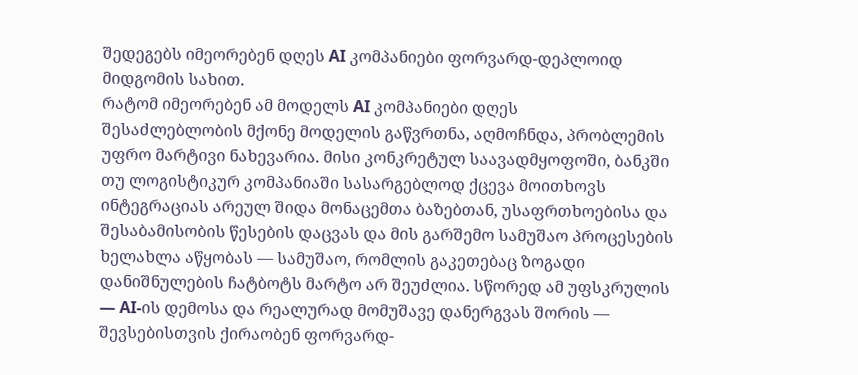შედეგებს იმეორებენ დღეს AI კომპანიები ფორვარდ-დეპლოიდ მიდგომის სახით.
რატომ იმეორებენ ამ მოდელს AI კომპანიები დღეს
შესაძლებლობის მქონე მოდელის გაწვრთნა, აღმოჩნდა, პრობლემის უფრო მარტივი ნახევარია. მისი კონკრეტულ საავადმყოფოში, ბანკში თუ ლოგისტიკურ კომპანიაში სასარგებლოდ ქცევა მოითხოვს ინტეგრაციას არეულ შიდა მონაცემთა ბაზებთან, უსაფრთხოებისა და შესაბამისობის წესების დაცვას და მის გარშემო სამუშაო პროცესების ხელახლა აწყობას — სამუშაო, რომლის გაკეთებაც ზოგადი დანიშნულების ჩატბოტს მარტო არ შეუძლია. სწორედ ამ უფსკრულის — AI-ის დემოსა და რეალურად მომუშავე დანერგვას შორის — შევსებისთვის ქირაობენ ფორვარდ-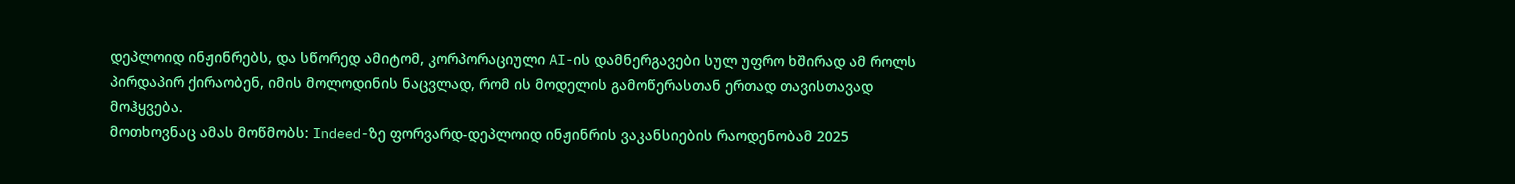დეპლოიდ ინჟინრებს, და სწორედ ამიტომ, კორპორაციული AI-ის დამნერგავები სულ უფრო ხშირად ამ როლს პირდაპირ ქირაობენ, იმის მოლოდინის ნაცვლად, რომ ის მოდელის გამოწერასთან ერთად თავისთავად მოჰყვება.
მოთხოვნაც ამას მოწმობს: Indeed-ზე ფორვარდ-დეპლოიდ ინჟინრის ვაკანსიების რაოდენობამ 2025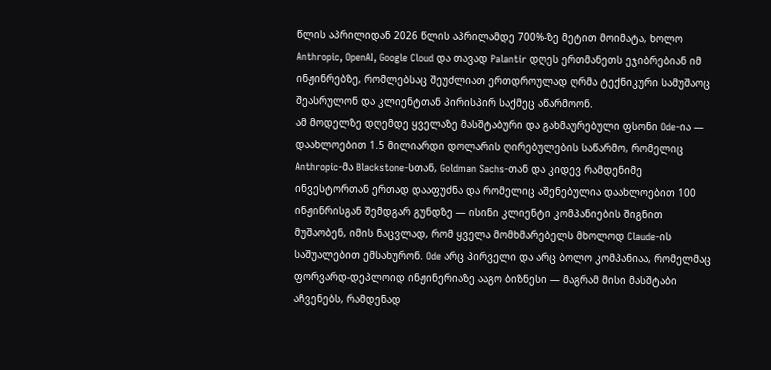წლის აპრილიდან 2026 წლის აპრილამდე 700%-ზე მეტით მოიმატა, ხოლო Anthropic, OpenAI, Google Cloud და თავად Palantir დღეს ერთმანეთს ეჯიბრებიან იმ ინჟინრებზე, რომლებსაც შეუძლიათ ერთდროულად ღრმა ტექნიკური სამუშაოც შეასრულონ და კლიენტთან პირისპირ საქმეც აწარმოონ.
ამ მოდელზე დღემდე ყველაზე მასშტაბური და გახმაურებული ფსონი Ode-ია — დაახლოებით 1.5 მილიარდი დოლარის ღირებულების საწარმო, რომელიც Anthropic-მა Blackstone-სთან, Goldman Sachs-თან და კიდევ რამდენიმე ინვესტორთან ერთად დააფუძნა და რომელიც აშენებულია დაახლოებით 100 ინჟინრისგან შემდგარ გუნდზე — ისინი კლიენტი კომპანიების შიგნით მუშაობენ, იმის ნაცვლად, რომ ყველა მომხმარებელს მხოლოდ Claude-ის საშუალებით ემსახურონ. Ode არც პირველი და არც ბოლო კომპანიაა, რომელმაც ფორვარდ-დეპლოიდ ინჟინერიაზე ააგო ბიზნესი — მაგრამ მისი მასშტაბი აჩვენებს, რამდენად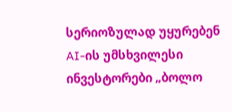სერიოზულად უყურებენ AI-ის უმსხვილესი ინვესტორები „ბოლო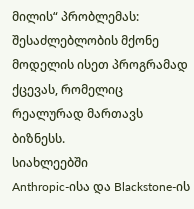მილის“ პრობლემას: შესაძლებლობის მქონე მოდელის ისეთ პროგრამად ქცევას, რომელიც რეალურად მართავს ბიზნესს.
სიახლეებში
Anthropic-ისა და Blackstone-ის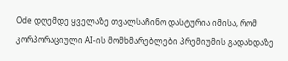Ode დღემდე ყველაზე თვალსაჩინო დასტურია იმისა, რომ კორპორაციული AI-ის მომხმარებლები პრემიუმის გადახდაზე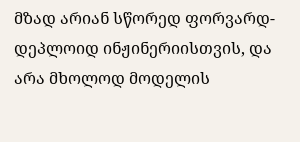მზად არიან სწორედ ფორვარდ-დეპლოიდ ინჟინერიისთვის, და არა მხოლოდ მოდელის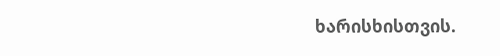ხარისხისთვის.